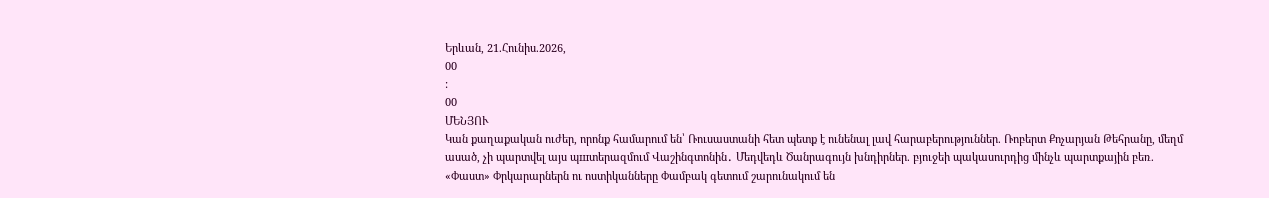Երևան, 21.Հունիս.2026,
00
:
00
ՄԵՆՅՈՒ
Կան քաղաքական ուժեր, որոնք համարում են՝ Ռուսաստանի հետ պետք է ունենալ լավ հարաբերություններ. Ռոբերտ Քոչարյան Թեհրանը, մեղմ ասած, չի պարտվել այս պшտերազմում Վաշինգտոնին․ Մեդվեդև Ծանրագույն խնդիրներ. բյուջեի պակասուրդից մինչև պարտքային բեռ. «Փաստ» Փրկարարներն ու ոստիկանները Փամբակ գետում շարունակում են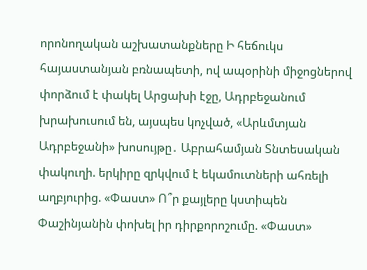որոնողական աշխատանքները Ի հեճուկս հայաստանյան բռնապետի, ով ապօրինի միջոցներով փորձում է փակել Արցախի էջը, Ադրբեջանում խրախուսում են, այսպես կոչված, «Արևմտյան Ադրբեջանի» խոսույթը․ Աբրահամյան Տնտեսական փակուղի. երկիրը զրկվում է եկամուտների ահռելի աղբյուրից. «Փաստ» Ո՞ր քայլերը կստիպեն Փաշինյանին փոխել իր դիրքորոշումը. «Փաստ»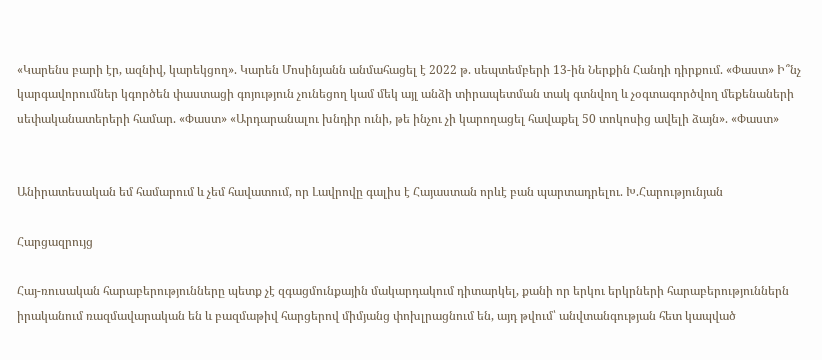«Կարենս բարի էր, ազնիվ, կարեկցող». Կարեն Մոսինյանն անմահացել է 2022 թ. սեպտեմբերի 13-ին Ներքին Հանդի դիրքում. «Փաստ» Ի՞նչ կարգավորումներ կգործեն փաստացի գոյություն չունեցող կամ մեկ այլ անձի տիրապետման տակ գտնվող և չօգտագործվող մեքենաների սեփականատերերի համար. «Փաստ» «Արդարանալու խնդիր ունի, թե ինչու չի կարողացել հավաքել 50 տոկոսից ավելի ձայն». «Փաստ»


Անիրատեսական եմ համարում և չեմ հավատում, որ Լավրովը գալիս է Հայաստան որևէ բան պարտադրելու. Խ.Հարությունյան

Հարցազրույց

Հայ-ռուսական հարաբերությունները պետք չէ զգացմունքային մակարդակում դիտարկել, քանի որ երկու երկրների հարաբերություններն իրականում ռազմավարական են և բազմաթիվ հարցերով միմյանց փոխլրացնում են, այդ թվում՝ անվտանգության հետ կապված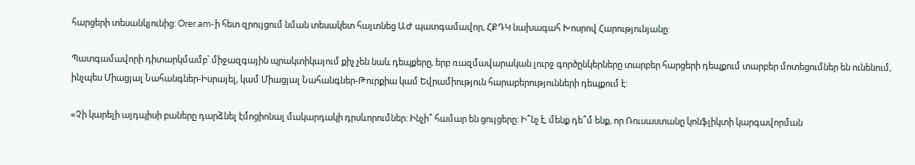հարցերի տեսանկյունից: Orer.am-ի հետ զրույցում նման տեսակետ հայտնեց ԱԺ պատգամավոր, ՀՔԴԿ նախագահ Խոսրով Հարությունյանը:

Պատգամավորի դիտարկմամբ՝ միջազգային պրակտիկայում քիչ չեն նաև դեպքերը, երբ ռազմավարական լուրջ գործընկերները տարբեր հարցերի դեպքում տարբեր մոտեցումներ են ունենում, ինչպես Միացյալ Նահանգներ-Իսրայել, կամ Միացյալ Նահանգներ-Թուրքիա կամ Եվրամիություն հարաբերությունների դեպքում է:

«Չի կարելի այդպիսի բաները դարձնել էմոցիոնալ մակարդակի դրսևորումներ: Ինչի՞ համար են ցույցերը: Ի՞նչ է, մենք դե՞մ ենք, որ Ռուսաստանը կոնֆլիկտի կարգավորման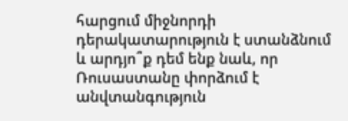հարցում միջնորդի դերակատարություն է ստանձնում և արդյո՞ք դեմ ենք նաև, որ Ռուսաստանը փորձում է անվտանգություն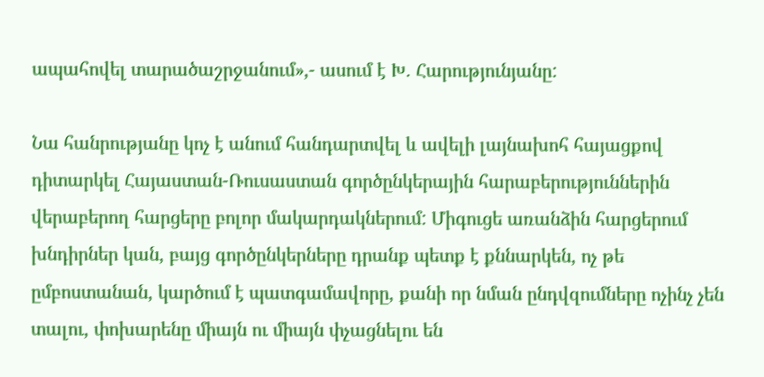ապահովել տարածաշրջանում»,- ասում է Խ. Հարությունյանը:

Նա հանրությանը կոչ է անում հանդարտվել և ավելի լայնախոհ հայացքով դիտարկել Հայաստան-Ռուսաստան գործընկերային հարաբերություններին վերաբերող հարցերը բոլոր մակարդակներում: Միգուցե առանձին հարցերում խնդիրներ կան, բայց գործընկերները դրանք պետք է քննարկեն, ոչ թե ըմբոստանան, կարծում է պատգամավորը, քանի որ նման ընդվզումները ոչինչ չեն տալու, փոխարենը միայն ու միայն փչացնելու են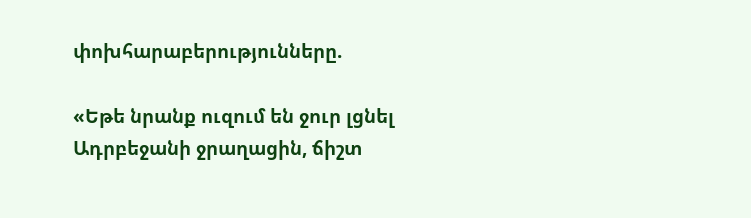փոխհարաբերությունները.

«Եթե նրանք ուզում են ջուր լցնել Ադրբեջանի ջրաղացին, ճիշտ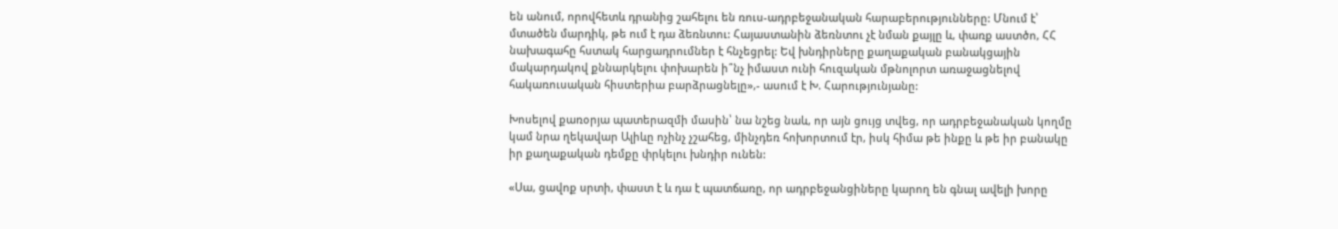են անում, որովհետև դրանից շահելու են ռուս-ադրբեջանական հարաբերությունները: Մնում է՝ մտածեն մարդիկ, թե ում է դա ձեռնտու: Հայաստանին ձեռնտու չէ նման քայլը և, փառք աստծո, ՀՀ նախագահը հստակ հարցադրումներ է հնչեցրել: Եվ խնդիրները քաղաքական բանակցային մակարդակով քննարկելու փոխարեն ի՞նչ իմաստ ունի հուզական մթնոլորտ առաջացնելով հակառուսական հիստերիա բարձրացնելը»,- ասում է Խ. Հարությունյանը:

Խոսելով քառօրյա պատերազմի մասին՝ նա նշեց նաև, որ այն ցույց տվեց, որ ադրբեջանական կողմը կամ նրա ղեկավար Ալիևը ոչինչ չշահեց, մինչդեռ հոխորտում էր, իսկ հիմա թե ինքը և թե իր բանակը իր քաղաքական դեմքը փրկելու խնդիր ունեն:

«Սա, ցավոք սրտի, փաստ է և դա է պատճառը, որ ադրբեջանցիները կարող են գնալ ավելի խորը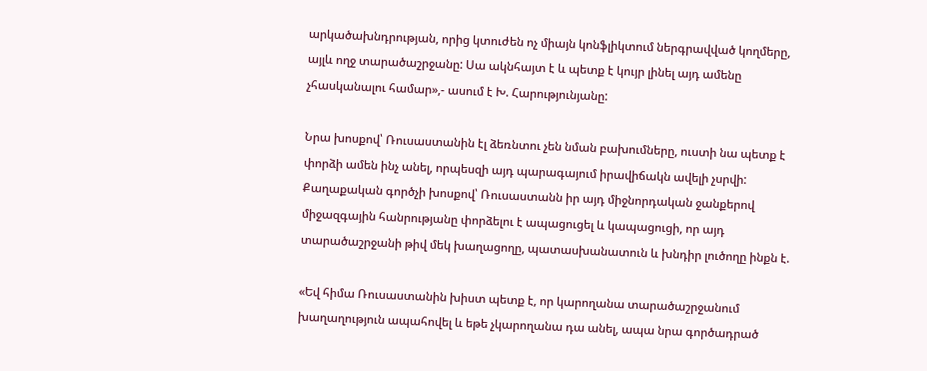արկածախնդրության, որից կտուժեն ոչ միայն կոնֆլիկտում ներգրավված կողմերը, այլև ողջ տարածաշրջանը: Սա ակնհայտ է և պետք է կույր լինել այդ ամենը չհասկանալու համար»,- ասում է Խ. Հարությունյանը:

Նրա խոսքով՝ Ռուսաստանին էլ ձեռնտու չեն նման բախումները, ուստի նա պետք է փորձի ամեն ինչ անել, որպեսզի այդ պարագայում իրավիճակն ավելի չսրվի: Քաղաքական գործչի խոսքով՝ Ռուսաստանն իր այդ միջնորդական ջանքերով միջազգային հանրությանը փորձելու է ապացուցել և կապացուցի, որ այդ տարածաշրջանի թիվ մեկ խաղացողը, պատասխանատուն և խնդիր լուծողը ինքն է.

«Եվ հիմա Ռուսաստանին խիստ պետք է, որ կարողանա տարածաշրջանում խաղաղություն ապահովել և եթե չկարողանա դա անել, ապա նրա գործադրած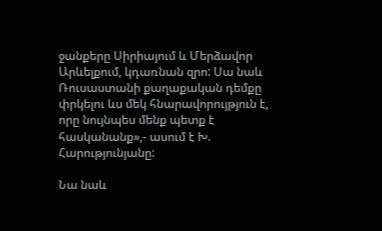ջանքերը Սիրիայում և Մերձավոր Արևելքում, կդառնան զրո: Սա նաև Ռուսաստանի քաղաքական դեմքը փրկելու ևս մեկ հնարավորույթյուն է, որը նույնպես մենք պետք է հասկանանք»,- ասում է Խ. Հարությունյանը:

Նա նաև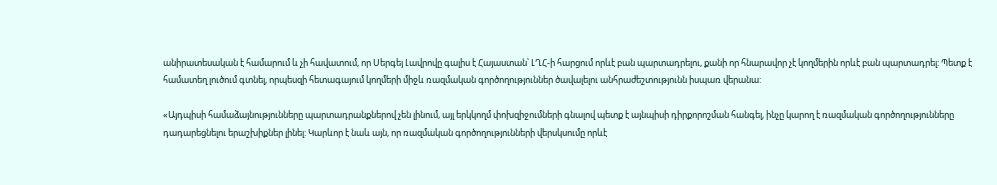անիրատեսական է համարում և չի հավատում, որ Սերգեյ Լավրովը գալիս է Հայաստան՝ ԼՂՀ-ի հարցում որևէ բան պարտադրելու, քանի որ հնարավոր չէ կողմերին որևէ բան պարտադրել: Պետք է համատեղ լուծում գտնել, որպեսզի հետագայում կողմերի միջև ռազմական գործողություններ ծավալելու անհրաժեշտությունն իսպառ վերանա:

«Այդպիսի համաձայնությունները պարտադրանքներով չեն լինում, այլ երկկողմ փոխզիջումների գնալով պետք է այնպիսի դիրքորոշման հանգել, ինչը կարող է ռազմական գործողությունները դադարեցնելու երաշխիքներ լինել: Կարևոր է նաև այն, որ ռազմական գործողությունների վերսկսումը որևէ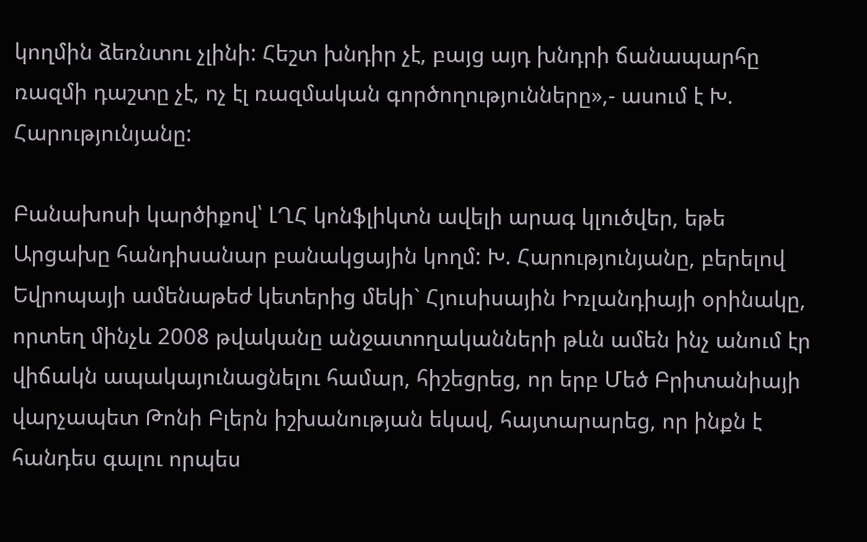կողմին ձեռնտու չլինի: Հեշտ խնդիր չէ, բայց այդ խնդրի ճանապարհը ռազմի դաշտը չէ, ոչ էլ ռազմական գործողությունները»,- ասում է Խ. Հարությունյանը:

Բանախոսի կարծիքով՝ ԼՂՀ կոնֆլիկտն ավելի արագ կլուծվեր, եթե Արցախը հանդիսանար բանակցային կողմ: Խ. Հարությունյանը, բերելով Եվրոպայի ամենաթեժ կետերից մեկի` Հյուսիսային Իռլանդիայի օրինակը, որտեղ մինչև 2008 թվականը անջատողականների թևն ամեն ինչ անում էր վիճակն ապակայունացնելու համար, հիշեցրեց, որ երբ Մեծ Բրիտանիայի վարչապետ Թոնի Բլերն իշխանության եկավ, հայտարարեց, որ ինքն է հանդես գալու որպես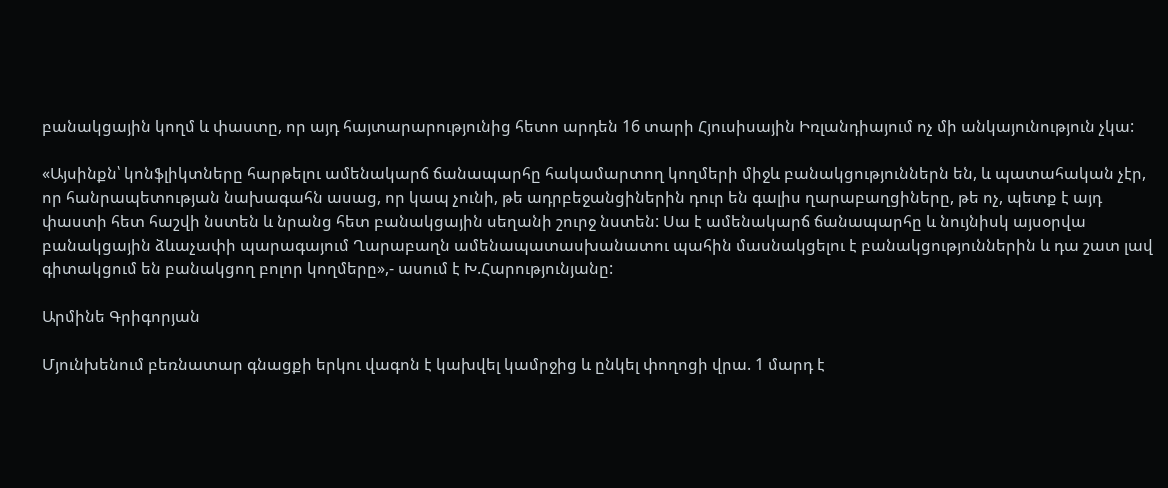բանակցային կողմ և փաստը, որ այդ հայտարարությունից հետո արդեն 16 տարի Հյուսիսային Իռլանդիայում ոչ մի անկայունություն չկա:

«Այսինքն՝ կոնֆլիկտները հարթելու ամենակարճ ճանապարհը հակամարտող կողմերի միջև բանակցություններն են, և պատահական չէր, որ հանրապետության նախագահն ասաց, որ կապ չունի, թե ադրբեջանցիներին դուր են գալիս ղարաբաղցիները, թե ոչ, պետք է այդ փաստի հետ հաշվի նստեն և նրանց հետ բանակցային սեղանի շուրջ նստեն: Սա է ամենակարճ ճանապարհը և նույնիսկ այսօրվա բանակցային ձևաչափի պարագայում Ղարաբաղն ամենապատասխանատու պահին մասնակցելու է բանակցություններին և դա շատ լավ գիտակցում են բանակցող բոլոր կողմերը»,- ասում է Խ.Հարությունյանը:

Արմինե Գրիգորյան

Մյունխենում բեռնատար գնացքի երկու վագոն է կախվել կամրջից և ընկել փողոցի վրա. 1 մարդ է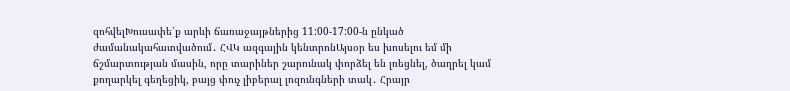զոհվելԽուսափե՛ք արևի ճառաջայթներից 11:00-17:00-ն ընկած ժամանակահատվածում․ ՀՎԿ ազգային կենտրոնԱյսօր ես խոսելու եմ մի ճշմարտության մասին, որը տարիներ շարունակ փորձել են լռեցնել, ծաղրել կամ քողարկել գեղեցիկ, բայց փուչ լիբերալ լոզունգների տակ․ Հրայր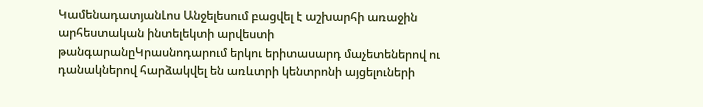ԿամենադատյանԼոս Անջելեսում բացվել է աշխարհի առաջին արհեստական ինտելեկտի արվեստի թանգարանըԿրասնոդարում երկու երիտասարդ մաչետեներով ու դանակներով հարձակվել են առևտրի կենտրոնի այցելուների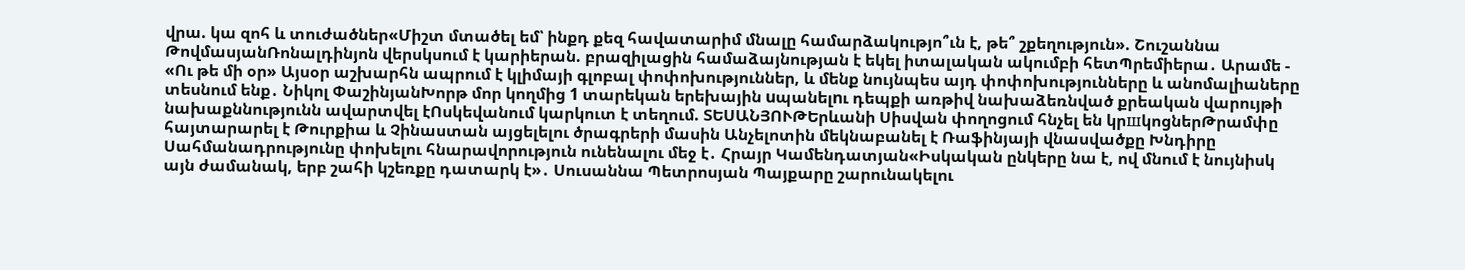վրա. կա զոհ և տուժածներ«Միշտ մտածել եմ՝ ինքդ քեզ հավատարիմ մնալը համարձակությո՞ւն է, թե՞ շքեղություն». Շուշաննա ԹովմասյանՌոնալդինյոն վերսկսում է կարիերան. բրազիլացին համաձայնության է եկել իտալական ակումբի հետՊրեմիերա․ Արամե - «Ու թե մի օր» Այսօր աշխարհն ապրում է կլիմայի գլոբալ փոփոխություններ, և մենք նույնպես այդ փոփոխությունները և անոմալիաները տեսնում ենք․ Նիկոլ ՓաշինյանԽորթ մոր կողմից 1 տարեկան երեխային uպանելnւ դեպքի առթիվ նախաձեռնված քրեական վարույթի նախաքննությունն ավարտվել էՈսկեվանում կարկուտ է տեղում. ՏԵՍԱՆՅՈՒԹԵրևանի Սիսվան փողոցում հնչել են կրшկոցներԹրամփը հայտարարել է Թուրքիա և Չինաստան այցելելու ծրագրերի մասին Անչելոտին մեկնաբանել է Ռաֆինյայի վնասվածքը Խնդիրը Սահմանադրությունը փոխելու հնարավորություն ունենալու մեջ է․ Հրայր Կամենդատյան«Իսկական ընկերը նա է, ով մնում է նույնիսկ այն ժամանակ, երբ շահի կշեռքը դատարկ է»․ Սուսաննա Պետրոսյան Պայքարը շարունակելու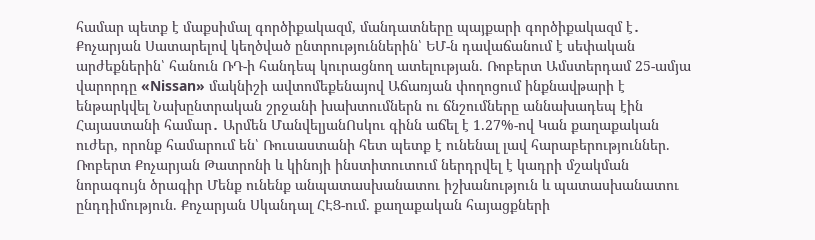համար պետք է մաքսիմալ գործիքակազմ, մանդատները պայքարի գործիքակազմ է․ Քոչարյան Սատարելով կեղծված ընտրություններին՝ ԵՄ-ն դավաճանում է սեփական արժեքներին՝ հանուն ՌԴ-ի հանդեպ կուրացնող ատելության. Ռոբերտ Ամստերդամ 25-ամյա վարորդը «Nissan» մակնիշի ավտոմեքենայով Աճառյան փողոցում ինքնավթարի է ենթարկվել Նախընտրական շրջանի խախտումներն ու ճնշումները աննախադեպ էին Հայաստանի համար․ Արմեն ՄանվելյանՈսկու գինն աճել է 1.27%-ով Կան քաղաքական ուժեր, որոնք համարում են՝ Ռուսաստանի հետ պետք է ունենալ լավ հարաբերություններ. Ռոբերտ Քոչարյան Թատրոնի և կինոյի ինստիտուտում ներդրվել է կադրի մշակման նորագույն ծրագիր Մենք ունենք անպատասխանատու իշխանություն և պատասխանատու ընդդիմություն. Քոչարյան Սկանդալ ՀԷՑ-ում. քաղաքական հայացքների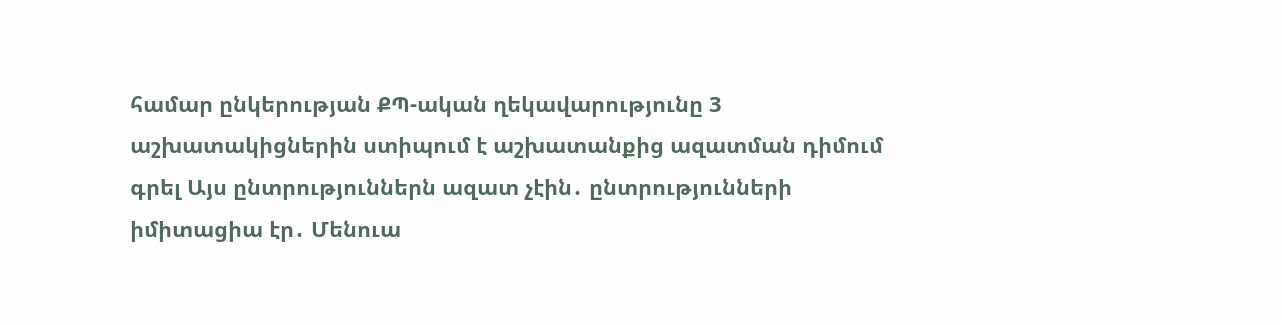համար ընկերության ՔՊ-ական ղեկավարությունը 3 աշխատակիցներին ստիպում է աշխատանքից ազատման դիմում գրել Այս ընտրություններն ազատ չէին․ ընտրությունների իմիտացիա էր․ Մենուա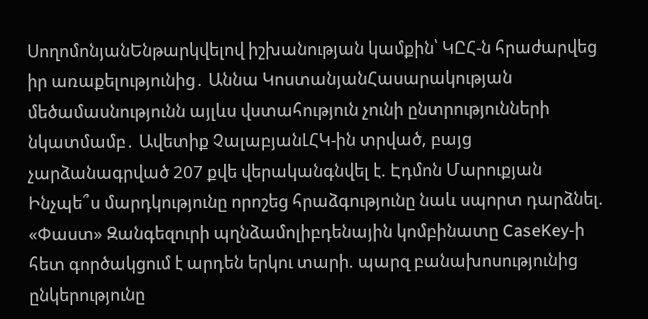ՍողոմոնյանԵնթարկվելով իշխանության կամքին՝ ԿԸՀ-ն հրաժարվեց իր առաքելությունից․ Աննա ԿոստանյանՀասարակության մեծամասնությունն այլևս վստահություն չունի ընտրությունների նկատմամբ․ Ավետիք ՉալաբյանԼՀԿ-ին տրված, բայց չարձանագրված 207 քվե վերականգնվել է. Էդմոն Մարուքյան Ինչպե՞ս մարդկությունը որոշեց հրաձգությունը նաև սպորտ դարձնել. «Փաստ» Զանգեզուրի պղնձամոլիբդենային կոմբինատը CaseKey-ի հետ գործակցում է արդեն երկու տարի. պարզ բանախոսությունից ընկերությունը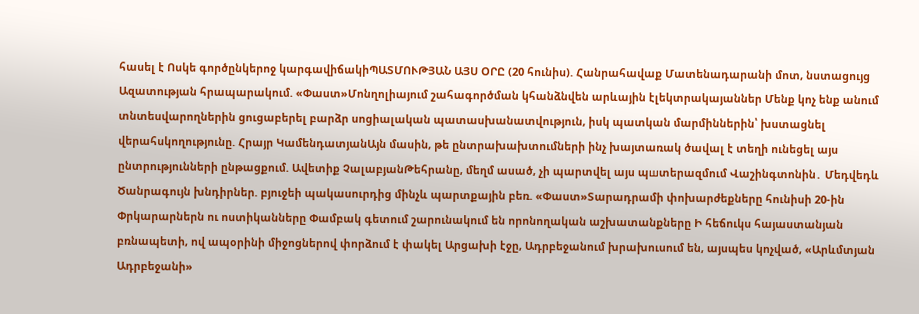հասել է Ոսկե գործընկերոջ կարգավիճակիՊԱՏՄՈՒԹՅԱՆ ԱՅՍ ՕՐԸ (20 հունիս). Հանրահավաք Մատենադարանի մոտ, նստացույց Ազատության հրապարակում. «Փաստ»Մոնղոլիայում շահագործման կհանձնվեն արևային էլեկտրակայաններ Մենք կոչ ենք անում տնտեսվարողներին ցուցաբերել բարձր սոցիալական պատասխանատվություն, իսկ պատկան մարմիններին՝ խստացնել վերահսկողությունը. Հրայր ԿամենդատյանԱյն մասին, թե ընտրախախտումների ինչ խայտառակ ծավալ է տեղի ունեցել այս ընտրությունների ընթացքում. Ավետիք ՉալաբյանԹեհրանը, մեղմ ասած, չի պարտվել այս պшտերազմում Վաշինգտոնին․ Մեդվեդև Ծանրագույն խնդիրներ. բյուջեի պակասուրդից մինչև պարտքային բեռ. «Փաստ»Տարադրամի փոխարժեքները հունիսի 20-ին Փրկարարներն ու ոստիկանները Փամբակ գետում շարունակում են որոնողական աշխատանքները Ի հեճուկս հայաստանյան բռնապետի, ով ապօրինի միջոցներով փորձում է փակել Արցախի էջը, Ադրբեջանում խրախուսում են, այսպես կոչված, «Արևմտյան Ադրբեջանի»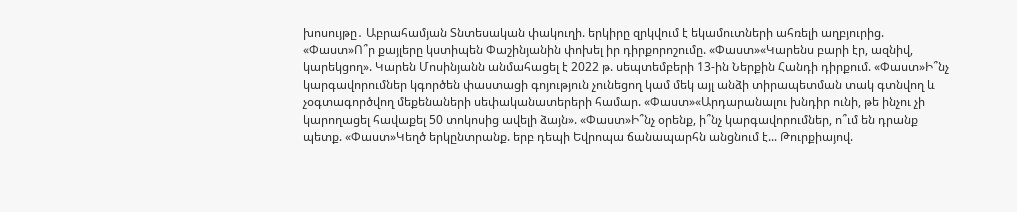խոսույթը․ Աբրահամյան Տնտեսական փակուղի. երկիրը զրկվում է եկամուտների ահռելի աղբյուրից. «Փաստ»Ո՞ր քայլերը կստիպեն Փաշինյանին փոխել իր դիրքորոշումը. «Փաստ»«Կարենս բարի էր, ազնիվ, կարեկցող». Կարեն Մոսինյանն անմահացել է 2022 թ. սեպտեմբերի 13-ին Ներքին Հանդի դիրքում. «Փաստ»Ի՞նչ կարգավորումներ կգործեն փաստացի գոյություն չունեցող կամ մեկ այլ անձի տիրապետման տակ գտնվող և չօգտագործվող մեքենաների սեփականատերերի համար. «Փաստ»«Արդարանալու խնդիր ունի, թե ինչու չի կարողացել հավաքել 50 տոկոսից ավելի ձայն». «Փաստ»Ի՞նչ օրենք, ի՞նչ կարգավորումներ, ո՞ւմ են դրանք պետք. «Փաստ»Կեղծ երկընտրանք. երբ դեպի Եվրոպա ճանապարհն անցնում է... Թուրքիայով.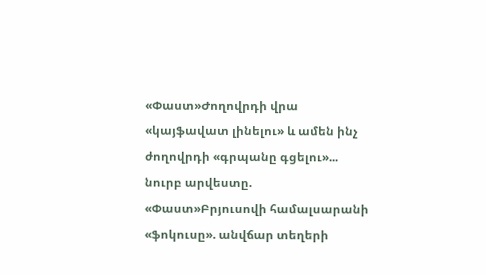«Փաստ»Ժողովրդի վրա «կայֆավատ լինելու» և ամեն ինչ ժողովրդի «գրպանը գցելու»... նուրբ արվեստը. «Փաստ»Բրյուսովի համալսարանի «ֆոկուսը». անվճար տեղերի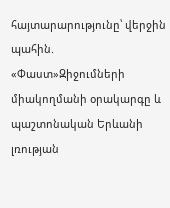հայտարարությունը՝ վերջին պահին. «Փաստ»Զիջումների միակողմանի օրակարգը և պաշտոնական Երևանի լռության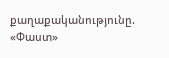քաղաքականությունը. «Փաստ»